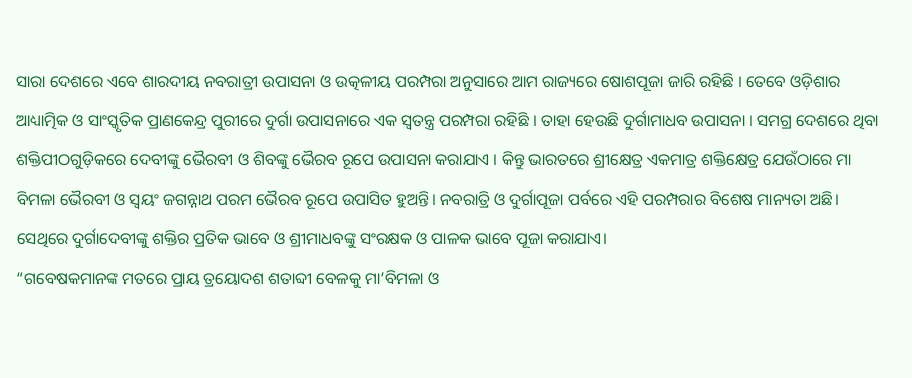ସାରା ଦେଶରେ ଏବେ ଶାରଦୀୟ ନବରାତ୍ରୀ ଉପାସନା ଓ ଉତ୍କଳୀୟ ପରମ୍ପରା ଅନୁସାରେ ଆମ ରାଜ୍ୟରେ ଷୋଶପୂଜା ଜାରି ରହିଛି । ତେବେ ଓଡ଼ିଶାର ଆଧ୍ୟାତ୍ମିକ ଓ ସାଂସ୍କୃତିକ ପ୍ରାଣକେନ୍ଦ୍ର ପୁରୀରେ ଦୁର୍ଗା ଉପାସନାରେ ଏକ ସ୍ବତନ୍ତ୍ର ପରମ୍ପରା ରହିଛି । ତାହା ହେଉଛି ଦୁର୍ଗାମାଧବ ଉପାସନା । ସମଗ୍ର ଦେଶରେ ଥିବା ଶକ୍ତିପୀଠଗୁଡ଼ିକରେ ଦେବୀଙ୍କୁ ଭୈରବୀ ଓ ଶିବଙ୍କୁ ଭୈରବ ରୂପେ ଉପାସନା କରାଯାଏ । କିନ୍ତୁ ଭାରତରେ ଶ୍ରୀକ୍ଷେତ୍ର ଏକମାତ୍ର ଶକ୍ତିକ୍ଷେତ୍ର ଯେଉଁଠାରେ ମା ବିମଳା ଭୈରବୀ ଓ ସ୍ବୟଂ ଜଗନ୍ନାଥ ପରମ ଭୈରବ ରୂପେ ଉପାସିତ ହୁଅନ୍ତି। ନବରାତ୍ରି ଓ ଦୁର୍ଗାପୂଜା ପର୍ବରେ ଏହି ପରମ୍ପରାର ବିଶେଷ ମାନ୍ୟତା ଅଛି। ସେଥିରେ ଦୁର୍ଗାଦେବୀଙ୍କୁ ଶକ୍ତିର ପ୍ରତିକ ଭାବେ ଓ ଶ୍ରୀମାଧବଙ୍କୁ ସଂରକ୍ଷକ ଓ ପାଳକ ଭାବେ ପୂଜା କରାଯାଏ।
“ଗବେଷକମାନଙ୍କ ମତରେ ପ୍ରାୟ ତ୍ରୟୋଦଶ ଶତାବ୍ଦୀ ବେଳକୁ ମା’ବିମଳା ଓ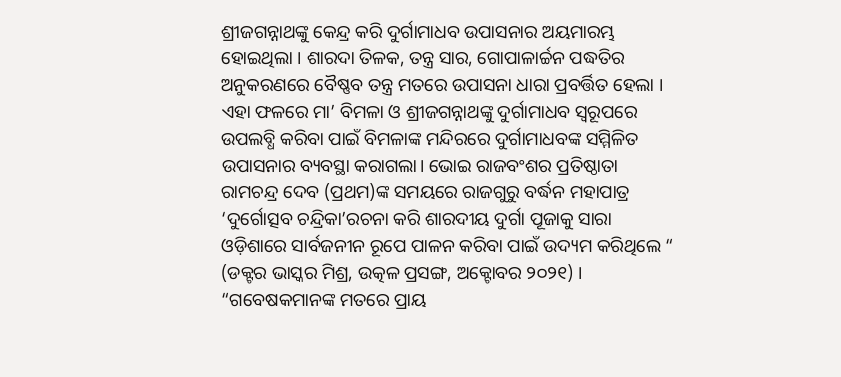ଶ୍ରୀଜଗନ୍ନାଥଙ୍କୁ କେନ୍ଦ୍ର କରି ଦୁର୍ଗାମାଧବ ଉପାସନାର ଅୟମାରମ୍ଭ ହୋଇଥିଲା । ଶାରଦା ତିଳକ, ତନ୍ତ୍ର ସାର, ଗୋପାଳାର୍ଚ୍ଚନ ପଦ୍ଧତିର ଅନୁକରଣରେ ବୈଷ୍ଣବ ତନ୍ତ୍ର ମତରେ ଉପାସନା ଧାରା ପ୍ରବର୍ତ୍ତିତ ହେଲା । ଏହା ଫଳରେ ମା’ ବିମଳା ଓ ଶ୍ରୀଜଗନ୍ନାଥଙ୍କୁ ଦୁର୍ଗାମାଧବ ସ୍ୱରୂପରେ ଉପଲବ୍ଧି କରିବା ପାଇଁ ବିମଳାଙ୍କ ମନ୍ଦିରରେ ଦୁର୍ଗାମାଧବଙ୍କ ସମ୍ମିଳିତ ଉପାସନାର ବ୍ୟବସ୍ଥା କରାଗଲା। ଭୋଇ ରାଜବଂଶର ପ୍ରତିଷ୍ଠାତା ରାମଚନ୍ଦ୍ର ଦେବ (ପ୍ରଥମ)ଙ୍କ ସମୟରେ ରାଜଗୁରୁ ବର୍ଦ୍ଧନ ମହାପାତ୍ର ‘ଦୁର୍ଗୋତ୍ସବ ଚନ୍ଦ୍ରିକା’ରଚନା କରି ଶାରଦୀୟ ଦୁର୍ଗା ପୂଜାକୁ ସାରା ଓଡ଼ିଶାରେ ସାର୍ବଜନୀନ ରୂପେ ପାଳନ କରିବା ପାଇଁ ଉଦ୍ୟମ କରିଥିଲେ “ (ଡକ୍ଟର ଭାସ୍କର ମିଶ୍ର, ଉତ୍କଳ ପ୍ରସଙ୍ଗ, ଅକ୍ଟୋବର ୨୦୨୧) ।
“ଗବେଷକମାନଙ୍କ ମତରେ ପ୍ରାୟ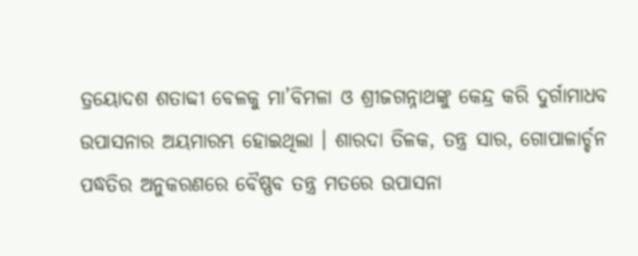ତ୍ରୟୋଦଶ ଶତାବ୍ଦୀ ବେଳକୁ ମା’ବିମଳା ଓ ଶ୍ରୀଜଗନ୍ନାଥଙ୍କୁ କେନ୍ଦ୍ର କରି ଦୁର୍ଗାମାଧବ ଉପାସନାର ଅୟମାରମ୍ଭ ହୋଇଥିଲା । ଶାରଦା ତିଳକ, ତନ୍ତ୍ର ସାର, ଗୋପାଳାର୍ଚ୍ଚନ ପଦ୍ଧତିର ଅନୁକରଣରେ ବୈଷ୍ଣବ ତନ୍ତ୍ର ମତରେ ଉପାସନା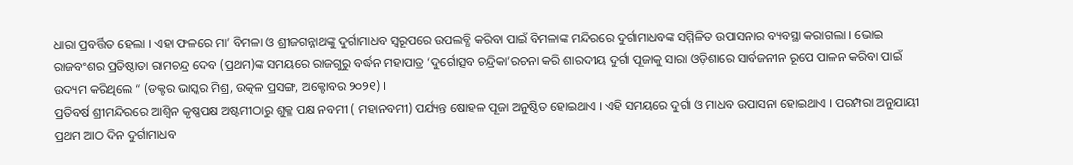ଧାରା ପ୍ରବର୍ତ୍ତିତ ହେଲା । ଏହା ଫଳରେ ମା’ ବିମଳା ଓ ଶ୍ରୀଜଗନ୍ନାଥଙ୍କୁ ଦୁର୍ଗାମାଧବ ସ୍ୱରୂପରେ ଉପଲବ୍ଧି କରିବା ପାଇଁ ବିମଳାଙ୍କ ମନ୍ଦିରରେ ଦୁର୍ଗାମାଧବଙ୍କ ସମ୍ମିଳିତ ଉପାସନାର ବ୍ୟବସ୍ଥା କରାଗଲା । ଭୋଇ ରାଜବଂଶର ପ୍ରତିଷ୍ଠାତା ରାମଚନ୍ଦ୍ର ଦେବ (ପ୍ରଥମ)ଙ୍କ ସମୟରେ ରାଜଗୁରୁ ବର୍ଦ୍ଧନ ମହାପାତ୍ର ‘ଦୁର୍ଗୋତ୍ସବ ଚନ୍ଦ୍ରିକା’ରଚନା କରି ଶାରଦୀୟ ଦୁର୍ଗା ପୂଜାକୁ ସାରା ଓଡ଼ିଶାରେ ସାର୍ବଜନୀନ ରୂପେ ପାଳନ କରିବା ପାଇଁ ଉଦ୍ୟମ କରିଥିଲେ “ (ଡକ୍ଟର ଭାସ୍କର ମିଶ୍ର, ଉତ୍କଳ ପ୍ରସଙ୍ଗ, ଅକ୍ଟୋବର ୨୦୨୧) ।
ପ୍ରତିବର୍ଷ ଶ୍ରୀମନ୍ଦିରରେ ଆଶ୍ୱିନ କୃଷ୍ଣପକ୍ଷ ଅଷ୍ଟମୀଠାରୁ ଶୁକ୍ଳ ପକ୍ଷ ନବମୀ ( ମହାନବମୀ) ପର୍ଯ୍ୟନ୍ତ ଷୋହଳ ପୂଜା ଅନୁଷ୍ଠିତ ହୋଇଥାଏ । ଏହି ସମୟରେ ଦୁର୍ଗା ଓ ମାଧବ ଉପାସନା ହୋଇଥାଏ । ପରମ୍ପରା ଅନୁଯାୟୀ ପ୍ରଥମ ଆଠ ଦିନ ଦୁର୍ଗାମାଧବ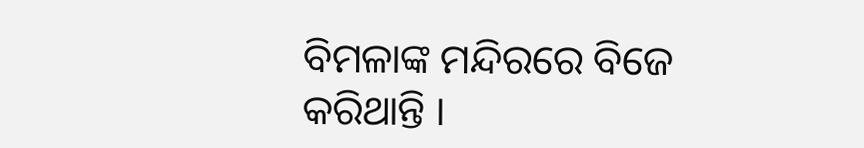ବିମଳାଙ୍କ ମନ୍ଦିରରେ ବିଜେ କରିଥାନ୍ତି ।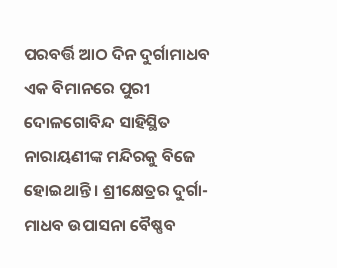ପରବର୍ତ୍ତି ଆଠ ଦିନ ଦୁର୍ଗାମାଧବ ଏକ ବିମାନରେ ପୁରୀ ଦୋଳଗୋବିନ୍ଦ ସାହିସ୍ଥିତ ନାରାୟଣୀଙ୍କ ମନ୍ଦିରକୁ ବିଜେ ହୋଇଥାନ୍ତି । ଶ୍ରୀକ୍ଷେତ୍ରର ଦୁର୍ଗା-ମାଧବ ଉପାସନା ବୈଷ୍ଣବ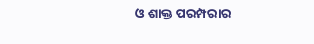ଓ ଶାକ୍ତ ପରମ୍ପରାର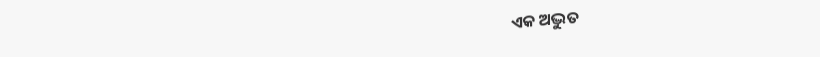ଏକ ଅଦ୍ଭୁତ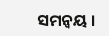ସମନ୍ବୟ ।